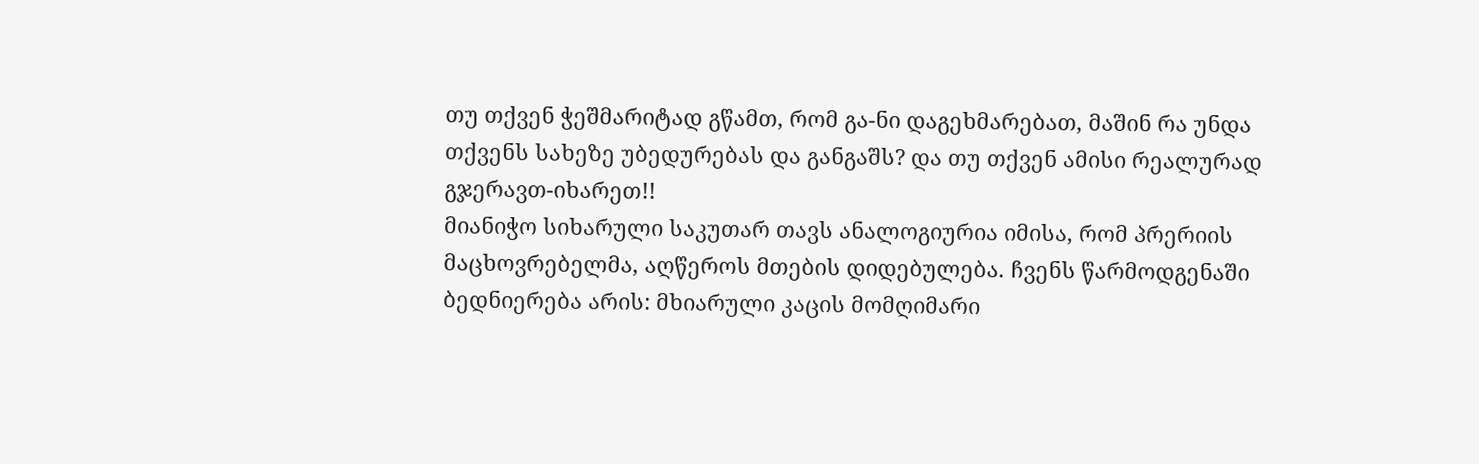თუ თქვენ ჭეშმარიტად გწამთ, რომ გა-ნი დაგეხმარებათ, მაშინ რა უნდა თქვენს სახეზე უბედურებას და განგაშს? და თუ თქვენ ამისი რეალურად გჯერავთ-იხარეთ!!
მიანიჭო სიხარული საკუთარ თავს ანალოგიურია იმისა, რომ პრერიის მაცხოვრებელმა, აღწეროს მთების დიდებულება. ჩვენს წარმოდგენაში ბედნიერება არის: მხიარული კაცის მომღიმარი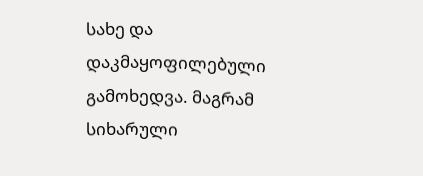სახე და დაკმაყოფილებული გამოხედვა. მაგრამ სიხარული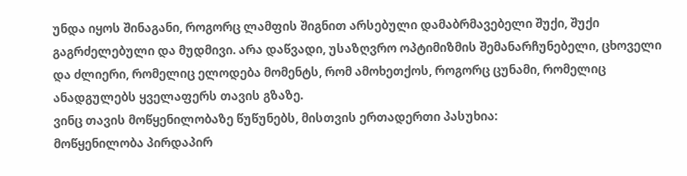უნდა იყოს შინაგანი, როგორც ლამფის შიგნით არსებული დამაბრმავებელი შუქი, შუქი გაგრძელებული და მუდმივი. არა დაწვადი, უსაზღვრო ოპტიმიზმის შემანარჩუნებელი, ცხოველი და ძლიერი, რომელიც ელოდება მომენტს, რომ ამოხეთქოს, როგორც ცუნამი, რომელიც ანადგულებს ყველაფერს თავის გზაზე.
ვინც თავის მოწყენილობაზე წუწუნებს, მისთვის ერთადერთი პასუხია:
მოწყენილობა პირდაპირ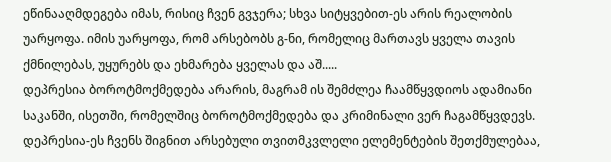ეწინააღმდეგება იმას, რისიც ჩვენ გვჯერა; სხვა სიტყვებით-ეს არის რეალობის უარყოფა. იმის უარყოფა, რომ არსებობს გ-ნი, რომელიც მართავს ყველა თავის ქმნილებას, უყურებს და ეხმარება ყველას და აშ.....
დეპრესია ბოროტმოქმედება არარის, მაგრამ ის შემძლეა ჩაამწყვდიოს ადამიანი საკანში, ისეთში, რომელშიც ბოროტმოქმედება და კრიმინალი ვერ ჩაგამწყვდევს.
დეპრესია-ეს ჩვენს შიგნით არსებული თვითმკვლელი ელემენტების შეთქმულებაა,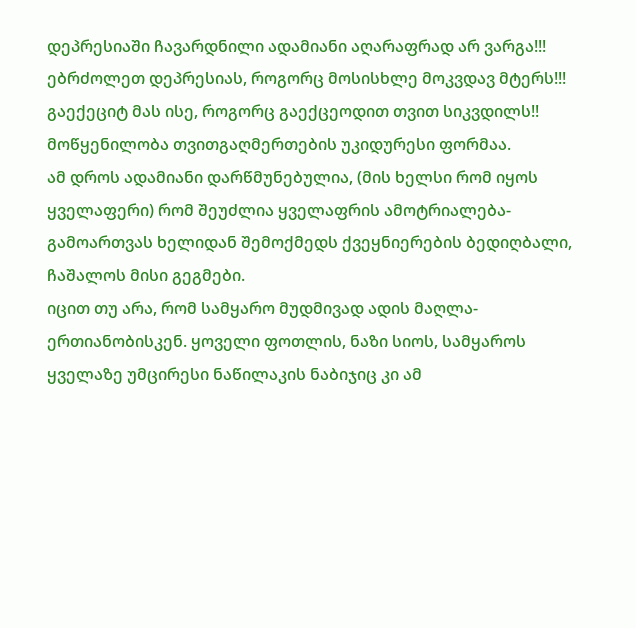დეპრესიაში ჩავარდნილი ადამიანი აღარაფრად არ ვარგა!!!
ებრძოლეთ დეპრესიას, როგორც მოსისხლე მოკვდავ მტერს!!! გაექეციტ მას ისე, როგორც გაექცეოდით თვით სიკვდილს!!
მოწყენილობა თვითგაღმერთების უკიდურესი ფორმაა.
ამ დროს ადამიანი დარწმუნებულია, (მის ხელსი რომ იყოს ყველაფერი) რომ შეუძლია ყველაფრის ამოტრიალება-გამოართვას ხელიდან შემოქმედს ქვეყნიერების ბედიღბალი, ჩაშალოს მისი გეგმები.
იცით თუ არა, რომ სამყარო მუდმივად ადის მაღლა-ერთიანობისკენ. ყოველი ფოთლის, ნაზი სიოს, სამყაროს ყველაზე უმცირესი ნაწილაკის ნაბიჯიც კი ამ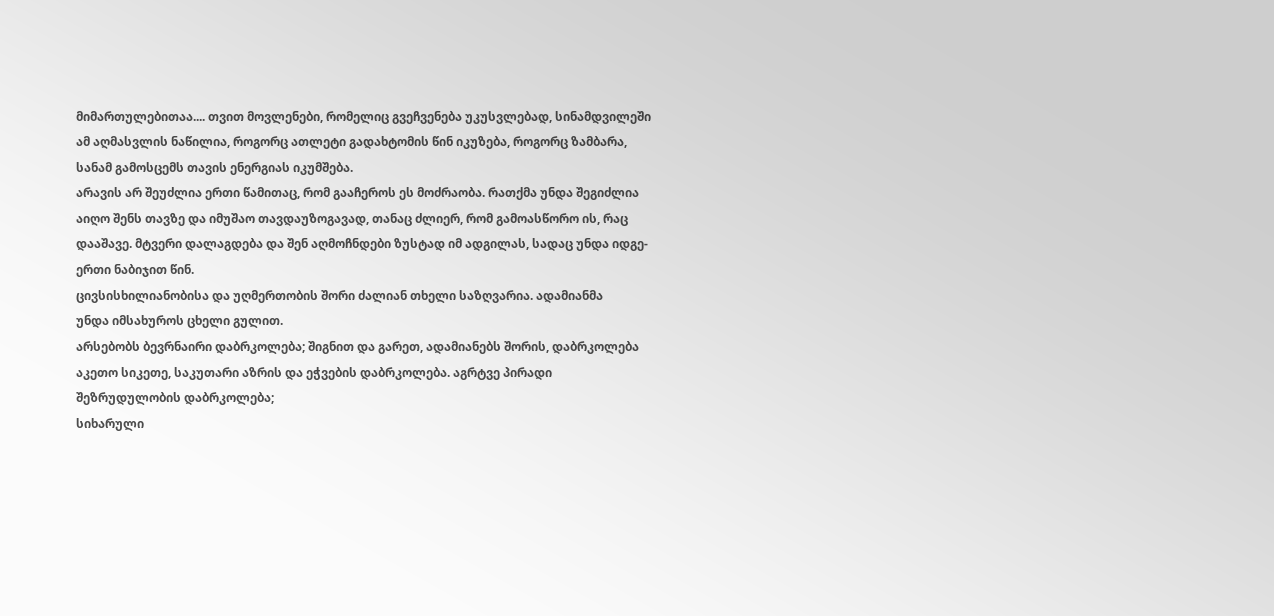მიმართულებითაა.... თვით მოვლენები, რომელიც გვეჩვენება უკუსვლებად, სინამდვილეში ამ აღმასვლის ნაწილია, როგორც ათლეტი გადახტომის წინ იკუზება, როგორც ზამბარა, სანამ გამოსცემს თავის ენერგიას იკუმშება.
არავის არ შეუძლია ერთი წამითაც, რომ გააჩეროს ეს მოძრაობა. რათქმა უნდა შეგიძლია აიღო შენს თავზე და იმუშაო თავდაუზოგავად, თანაც ძლიერ, რომ გამოასწორო ის, რაც დააშავე. მტვერი დალაგდება და შენ აღმოჩნდები ზუსტად იმ ადგილას, სადაც უნდა იდგე-ერთი ნაბიჯით წინ.
ცივსისხილიანობისა და უღმერთობის შორი ძალიან თხელი საზღვარია. ადამიანმა
უნდა იმსახუროს ცხელი გულით.
არსებობს ბევრნაირი დაბრკოლება; შიგნით და გარეთ, ადამიანებს შორის, დაბრკოლება აკეთო სიკეთე, საკუთარი აზრის და ეჭვების დაბრკოლება. აგრტვე პირადი შეზრუდულობის დაბრკოლება;
სიხარული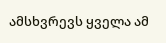ამსხვრევს ყველა ამ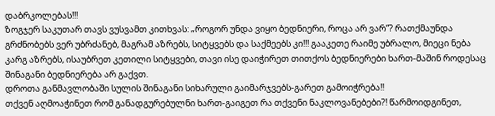დაბრკოლებას!!!
ზოგჯერ საკუთარ თავს ვუსვამთ კითხვას: „როგორ უნდა ვიყო ბედნიერი, როცა არ ვარ“? რათქმაუნდა გრძნობებს ვერ უბრძანებ, მაგრამ აზრებს, სიტყვებს და საქმეებს კი!!! გააკეთე რაიმე უბრალო, მიეცი ნება კარგ აზრებს, ისაუბრეთ კეთილი სიტყვები, თავი ისე დაიჭირეთ თითქოს ბედნიერები ხართ-მაშინ როდესაც შინაგანი ბედნიერება არ გაქვთ.
დროთა განმავლობაში სულის შინაგანი სიხარული გაიმარჯვებს-გარეთ გამოიჭრება!!
თქვენ აღმოაჭინეთ რომ განადგურებულნი ხართ-გაიგეთ რა თქვენი ნაკლოვანებები?! წარმოიდგინეთ,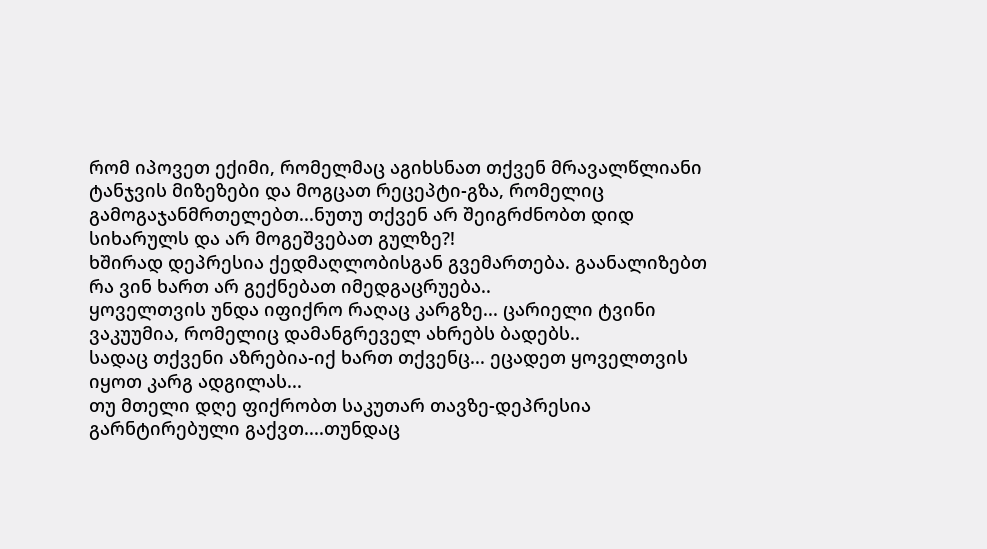რომ იპოვეთ ექიმი, რომელმაც აგიხსნათ თქვენ მრავალწლიანი ტანჯვის მიზეზები და მოგცათ რეცეპტი-გზა, რომელიც გამოგაჯანმრთელებთ...ნუთუ თქვენ არ შეიგრძნობთ დიდ სიხარულს და არ მოგეშვებათ გულზე?!
ხშირად დეპრესია ქედმაღლობისგან გვემართება. გაანალიზებთ რა ვინ ხართ არ გექნებათ იმედგაცრუება..
ყოველთვის უნდა იფიქრო რაღაც კარგზე... ცარიელი ტვინი ვაკუუმია, რომელიც დამანგრეველ ახრებს ბადებს..
სადაც თქვენი აზრებია-იქ ხართ თქვენც... ეცადეთ ყოველთვის იყოთ კარგ ადგილას...
თუ მთელი დღე ფიქრობთ საკუთარ თავზე-დეპრესია გარნტირებული გაქვთ....თუნდაც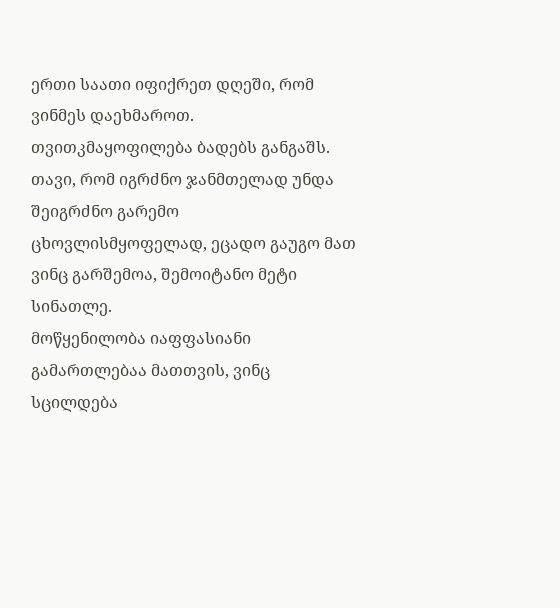ერთი საათი იფიქრეთ დღეში, რომ ვინმეს დაეხმაროთ.
თვითკმაყოფილება ბადებს განგაშს. თავი, რომ იგრძნო ჯანმთელად უნდა შეიგრძნო გარემო ცხოვლისმყოფელად, ეცადო გაუგო მათ ვინც გარშემოა, შემოიტანო მეტი სინათლე.
მოწყენილობა იაფფასიანი გამართლებაა მათთვის, ვინც სცილდება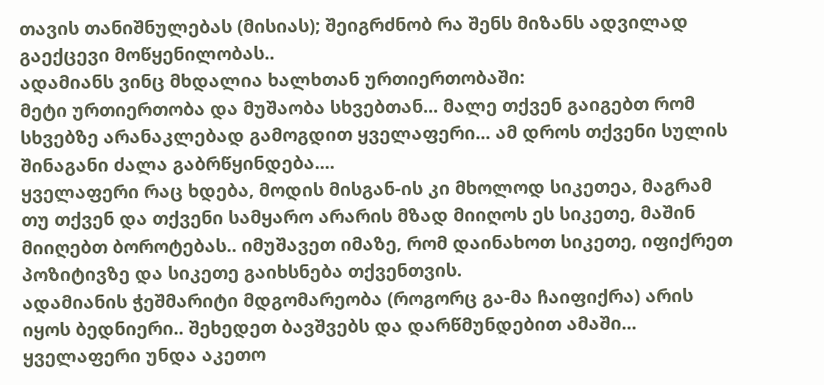თავის თანიშნულებას (მისიას); შეიგრძნობ რა შენს მიზანს ადვილად გაექცევი მოწყენილობას..
ადამიანს ვინც მხდალია ხალხთან ურთიერთობაში:
მეტი ურთიერთობა და მუშაობა სხვებთან... მალე თქვენ გაიგებთ რომ სხვებზე არანაკლებად გამოგდით ყველაფერი... ამ დროს თქვენი სულის შინაგანი ძალა გაბრწყინდება....
ყველაფერი რაც ხდება, მოდის მისგან-ის კი მხოლოდ სიკეთეა, მაგრამ თუ თქვენ და თქვენი სამყარო არარის მზად მიიღოს ეს სიკეთე, მაშინ მიიღებთ ბოროტებას.. იმუშავეთ იმაზე, რომ დაინახოთ სიკეთე, იფიქრეთ პოზიტივზე და სიკეთე გაიხსნება თქვენთვის.
ადამიანის ჭეშმარიტი მდგომარეობა (როგორც გა-მა ჩაიფიქრა) არის იყოს ბედნიერი.. შეხედეთ ბავშვებს და დარწმუნდებით ამაში...
ყველაფერი უნდა აკეთო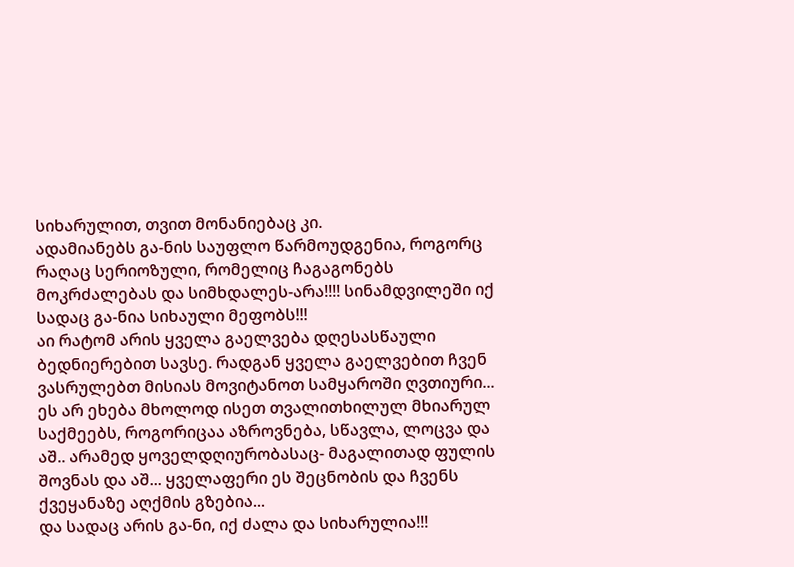სიხარულით, თვით მონანიებაც კი.
ადამიანებს გა-ნის საუფლო წარმოუდგენია, როგორც რაღაც სერიოზული, რომელიც ჩაგაგონებს მოკრძალებას და სიმხდალეს-არა!!!! სინამდვილეში იქ სადაც გა-ნია სიხაული მეფობს!!!
აი რატომ არის ყველა გაელვება დღესასწაული ბედნიერებით სავსე. რადგან ყველა გაელვებით ჩვენ ვასრულებთ მისიას მოვიტანოთ სამყაროში ღვთიური... ეს არ ეხება მხოლოდ ისეთ თვალითხილულ მხიარულ საქმეებს, როგორიცაა აზროვნება, სწავლა, ლოცვა და აშ.. არამედ ყოველდღიურობასაც- მაგალითად ფულის შოვნას და აშ... ყველაფერი ეს შეცნობის და ჩვენს ქვეყანაზე აღქმის გზებია...
და სადაც არის გა-ნი, იქ ძალა და სიხარულია!!!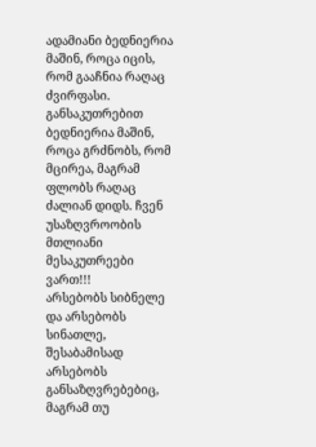ადამიანი ბედნიერია მაშინ, როცა იცის, რომ გააჩნია რაღაც ძვირფასი. განსაკუთრებით ბედნიერია მაშინ, როცა გრძნობს, რომ მცირეა, მაგრამ ფლობს რაღაც ძალიან დიდს. ჩვენ უსაზღვროობის მთლიანი მესაკუთრეები ვართ!!!
არსებობს სიბნელე და არსებობს სინათლე, შესაბამისად არსებობს განსაზღვრებებიც, მაგრამ თუ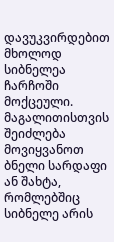დავუკვირდებით მხოლოდ სიბნელეა ჩარჩოში მოქცეული. მაგალითისთვის შეიძლება მოვიყვანოთ ბნელი სარდაფი ან შახტა, რომლებშიც სიბნელე არის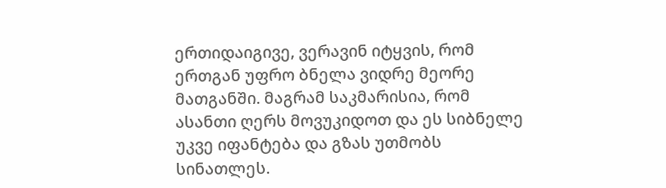ერთიდაიგივე, ვერავინ იტყვის, რომ ერთგან უფრო ბნელა ვიდრე მეორე მათგანში. მაგრამ საკმარისია, რომ ასანთი ღერს მოვუკიდოთ და ეს სიბნელე უკვე იფანტება და გზას უთმობს სინათლეს.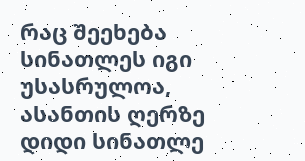რაც შეეხება სინათლეს იგი უსასრულოა, ასანთის ღერზე დიდი სინათლე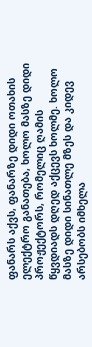ფანარს აქვს, ფანარზე დიდი ოთახის ელექტრო განათება, ხოლო მასზე დიდი პროჟექტორს, რომელიც ღამის წყვდიადს დღედ აქცევს ხოლმე. ხოლო მასზე დიდი სინათლე მზეს და კიდევ არსებობს იმხელა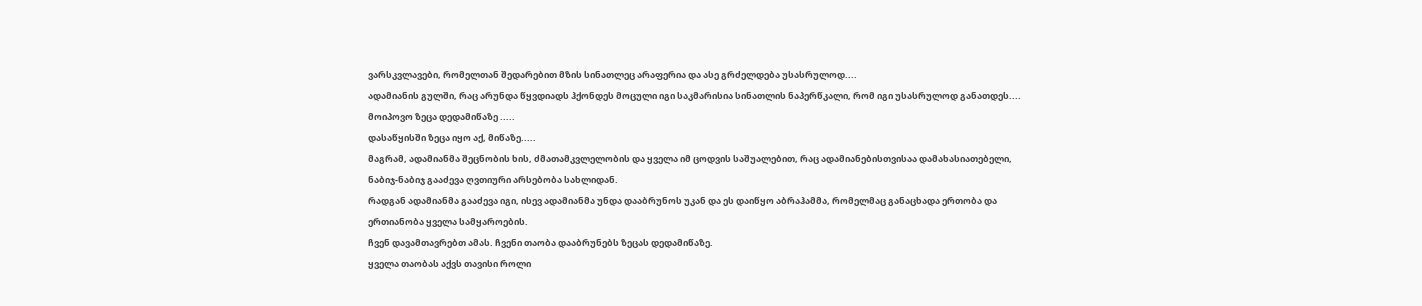ვარსკვლავები, რომელთან შედარებით მზის სინათლეც არაფერია და ასე გრძელდება უსასრულოდ....
ადამიანის გულში, რაც არუნდა წყვდიადს ჰქონდეს მოცული იგი საკმარისია სინათლის ნაპერწკალი, რომ იგი უსასრულოდ განათდეს....
მოიპოვო ზეცა დედამიწაზე .....
დასაწყისში ზეცა იყო აქ, მიწაზე.....
მაგრამ, ადამიანმა შეცნობის ხის, ძმათამკვლელობის და ყველა იმ ცოდვის საშუალებით, რაც ადამიანებისთვისაა დამახასიათებელი, ნაბიჯ-ნაბიჯ გააძევა ღვთიური არსებობა სახლიდან.
რადგან ადამიანმა გააძევა იგი, ისევ ადამიანმა უნდა დააბრუნოს უკან და ეს დაიწყო აბრაჰამმა, რომელმაც განაცხადა ერთობა და ერთიანობა ყველა სამყაროების.
ჩვენ დავამთავრებთ ამას. ჩვენი თაობა დააბრუნებს ზეცას დედამიწაზე.
ყველა თაობას აქვს თავისი როლი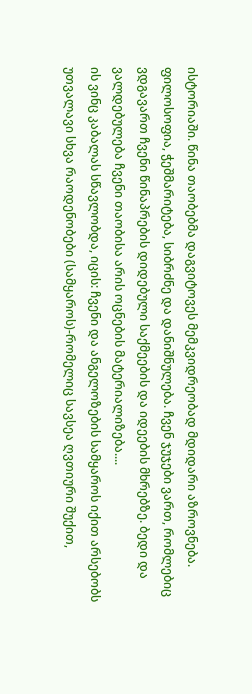ისტორიაში. წინა თაობებმა დაგვიტოვეს მემკვიდრეობად მდიდარი აზროვნება. ფილოსოფია, ჭეშმარიტება, სიბრძნე და დანიშნულება. ჩვენ ჯუჯები ვართ, რომლებიც ვდგავართ ჩვენი წინაპრების დიდებული საქმეების და იდეების მხრებზე. ბედი და ვალდებულება ჩვენი თაობისა არის ოცნების მატერიალიზება....
ის ვინც კაბალას სწავლობდა, იცის: ჩვენი და ანგელოზების სამყაროს იქით არსებობს უთვალავი სხვა რაოდენობები (სამყაროს)-რომელიც სავსეა ღვთიური შუქით,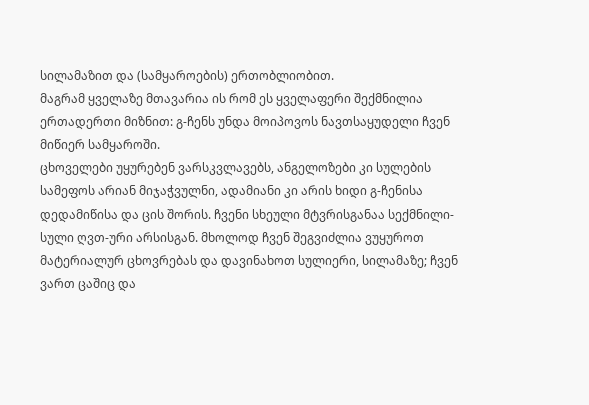სილამაზით და (სამყაროების) ერთობლიობით.
მაგრამ ყველაზე მთავარია ის რომ ეს ყველაფერი შექმნილია ერთადერთი მიზნით: გ-ჩენს უნდა მოიპოვოს ნავთსაყუდელი ჩვენ მიწიერ სამყაროში.
ცხოველები უყურებენ ვარსკვლავებს, ანგელოზები კი სულების სამეფოს არიან მიჯაჭვულნი, ადამიანი კი არის ხიდი გ-ჩენისა დედამიწისა და ცის შორის. ჩვენი სხეული მტვრისგანაა სექმნილი-სული ღვთ-ური არსისგან. მხოლოდ ჩვენ შეგვიძლია ვუყუროთ მატერიალურ ცხოვრებას და დავინახოთ სულიერი, სილამაზე; ჩვენ ვართ ცაშიც და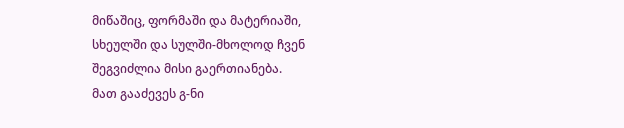მიწაშიც, ფორმაში და მატერიაში, სხეულში და სულში-მხოლოდ ჩვენ შეგვიძლია მისი გაერთიანება.
მათ გააძევეს გ-ნი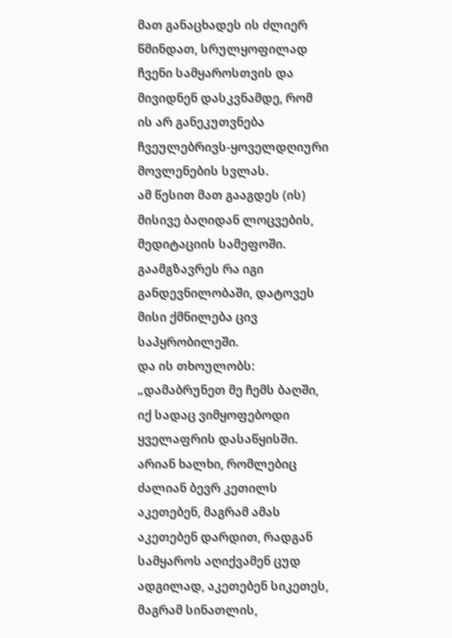მათ განაცხადეს ის ძლიერ წმინდათ, სრულყოფილად ჩვენი სამყაროსთვის და მივიდნენ დასკვნამდე, რომ ის არ განეკუთვნება ჩვეულებრივს-ყოველდღიური მოვლენების სვლას.
ამ წესით მათ გააგდეს (ის) მისივე ბაღიდან ლოცვების, მედიტაციის სამეფოში. გაამგზავრეს რა იგი განდევნილობაში, დატოვეს მისი ქმნილება ცივ საპყრობილეში.
და ის თხოულობს: „დამაბრუნეთ მე ჩემს ბაღში, იქ სადაც ვიმყოფებოდი ყველაფრის დასაწყისში.
არიან ხალხი, რომლებიც ძალიან ბევრ კეთილს აკეთებენ, მაგრამ ამას აკეთებენ დარდით, რადგან სამყაროს აღიქვამენ ცუდ ადგილად, აკეთებენ სიკეთეს, მაგრამ სინათლის,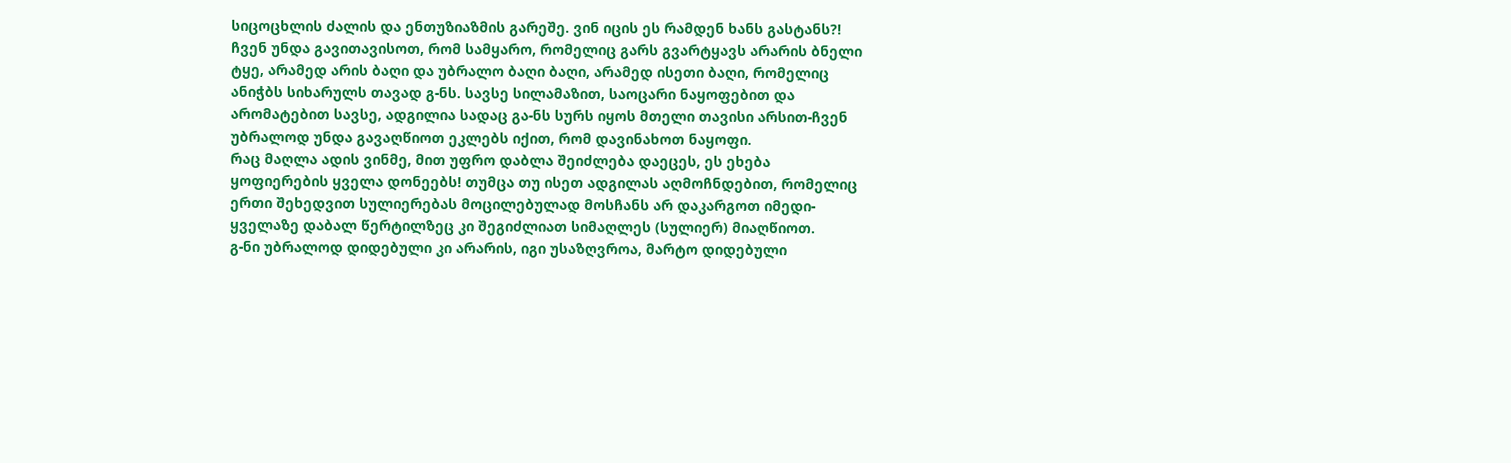სიცოცხლის ძალის და ენთუზიაზმის გარეშე. ვინ იცის ეს რამდენ ხანს გასტანს?!
ჩვენ უნდა გავითავისოთ, რომ სამყარო, რომელიც გარს გვარტყავს არარის ბნელი ტყე, არამედ არის ბაღი და უბრალო ბაღი ბაღი, არამედ ისეთი ბაღი, რომელიც ანიჭბს სიხარულს თავად გ-ნს. სავსე სილამაზით, საოცარი ნაყოფებით და არომატებით სავსე, ადგილია სადაც გა-ნს სურს იყოს მთელი თავისი არსით-ჩვენ უბრალოდ უნდა გავაღწიოთ ეკლებს იქით, რომ დავინახოთ ნაყოფი.
რაც მაღლა ადის ვინმე, მით უფრო დაბლა შეიძლება დაეცეს, ეს ეხება ყოფიერების ყველა დონეებს! თუმცა თუ ისეთ ადგილას აღმოჩნდებით, რომელიც ერთი შეხედვით სულიერებას მოცილებულად მოსჩანს არ დაკარგოთ იმედი-ყველაზე დაბალ წერტილზეც კი შეგიძლიათ სიმაღლეს (სულიერ) მიაღწიოთ.
გ-ნი უბრალოდ დიდებული კი არარის, იგი უსაზღვროა, მარტო დიდებული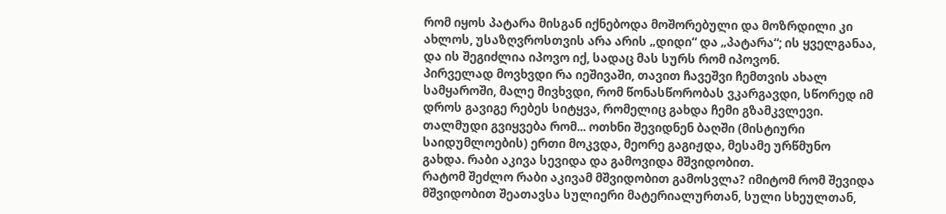რომ იყოს პატარა მისგან იქნებოდა მოშორებული და მოზრდილი კი ახლოს, უსაზღვროსთვის არა არის „დიდი“ და „პატარა“; ის ყველგანაა, და ის შეგიძლია იპოვო იქ, სადაც მას სურს რომ იპოვონ.
პირველად მოვხვდი რა იეშივაში, თავით ჩავეშვი ჩემთვის ახალ სამყაროში, მალე მივხვდი, რომ წონასწორობას ვკარგავდი, სწორედ იმ დროს გავიგე რებეს სიტყვა, რომელიც გახდა ჩემი გზამკვლევი.
თალმუდი გვიყვება რომ... ოთხნი შევიდნენ ბაღში (მისტიური საიდუმლოების) ერთი მოკვდა, მეორე გაგიჟდა, მესამე ურწმუნო გახდა. რაბი აკივა სევიდა და გამოვიდა მშვიდობით.
რატომ შეძლო რაბი აკივამ მშვიდობით გამოსვლა? იმიტომ რომ შევიდა მშვიდობით შეათავსა სულიერი მატერიალურთან, სული სხეულთან,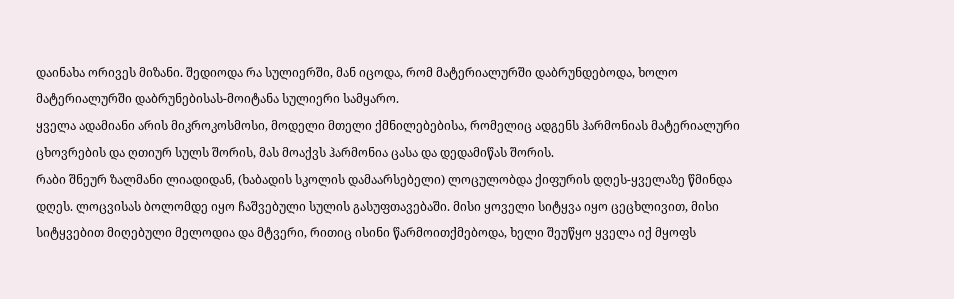დაინახა ორივეს მიზანი. შედიოდა რა სულიერში, მან იცოდა, რომ მატერიალურში დაბრუნდებოდა, ხოლო მატერიალურში დაბრუნებისას-მოიტანა სულიერი სამყარო.
ყველა ადამიანი არის მიკროკოსმოსი, მოდელი მთელი ქმნილებებისა, რომელიც ადგენს ჰარმონიას მატერიალური ცხოვრების და ღთიურ სულს შორის, მას მოაქვს ჰარმონია ცასა და დედამიწას შორის.
რაბი შნეურ ზალმანი ლიადიდან, (ხაბადის სკოლის დამაარსებელი) ლოცულობდა ქიფურის დღეს-ყველაზე წმინდა დღეს. ლოცვისას ბოლომდე იყო ჩაშვებული სულის გასუფთავებაში. მისი ყოველი სიტყვა იყო ცეცხლივით, მისი სიტყვებით მიღებული მელოდია და მტვერი, რითიც ისინი წარმოითქმებოდა, ხელი შეუწყო ყველა იქ მყოფს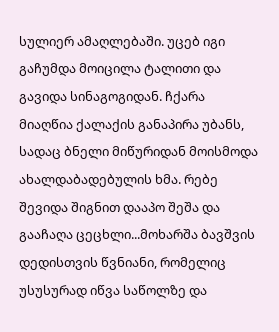სულიერ ამაღლებაში. უცებ იგი გაჩუმდა მოიცილა ტალითი და გავიდა სინაგოგიდან. ჩქარა მიაღწია ქალაქის განაპირა უბანს, სადაც ბნელი მიწურიდან მოისმოდა ახალდაბადებულის ხმა. რებე შევიდა შიგნით დააპო შეშა და გააჩაღა ცეცხლი...მოხარშა ბავშვის დედისთვის წვნიანი, რომელიც უსუსურად იწვა საწოლზე და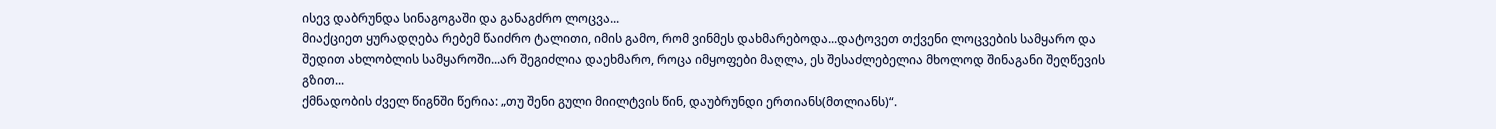ისევ დაბრუნდა სინაგოგაში და განაგძრო ლოცვა...
მიაქციეთ ყურადღება რებემ წაიძრო ტალითი, იმის გამო, რომ ვინმეს დახმარებოდა...დატოვეთ თქვენი ლოცვების სამყარო და შედით ახლობლის სამყაროში...არ შეგიძლია დაეხმარო, როცა იმყოფები მაღლა, ეს შესაძლებელია მხოლოდ შინაგანი შეღწევის გზით...
ქმნადობის ძველ წიგნში წერია: „თუ შენი გული მიილტვის წინ, დაუბრუნდი ერთიანს(მთლიანს)“.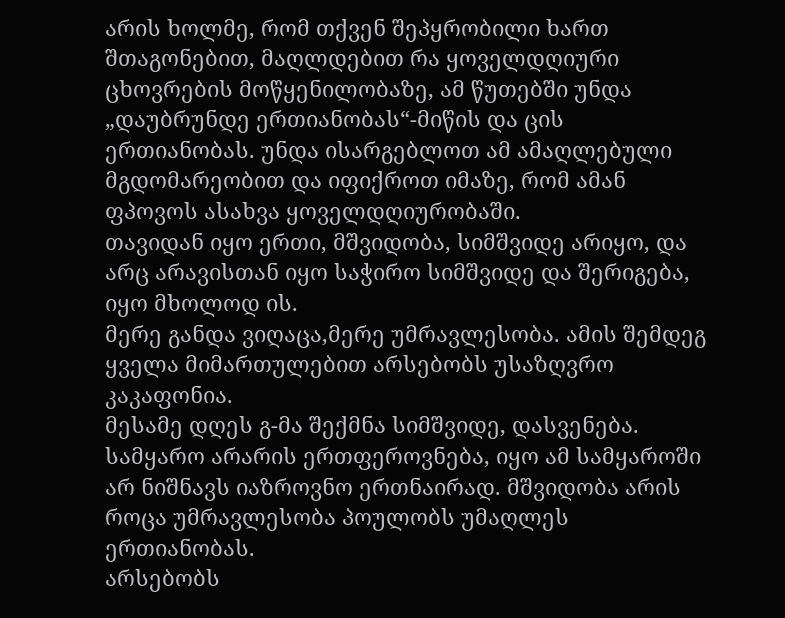არის ხოლმე, რომ თქვენ შეპყრობილი ხართ შთაგონებით, მაღლდებით რა ყოველდღიური ცხოვრების მოწყენილობაზე, ამ წუთებში უნდა „დაუბრუნდე ერთიანობას“-მიწის და ცის ერთიანობას. უნდა ისარგებლოთ ამ ამაღლებული მგდომარეობით და იფიქროთ იმაზე, რომ ამან ფპოვოს ასახვა ყოველდღიურობაში.
თავიდან იყო ერთი, მშვიდობა, სიმშვიდე არიყო, და არც არავისთან იყო საჭირო სიმშვიდე და შერიგება, იყო მხოლოდ ის.
მერე განდა ვიღაცა,მერე უმრავლესობა. ამის შემდეგ ყველა მიმართულებით არსებობს უსაზღვრო კაკაფონია.
მესამე დღეს გ-მა შექმნა სიმშვიდე, დასვენება. სამყარო არარის ერთფეროვნება, იყო ამ სამყაროში არ ნიშნავს იაზროვნო ერთნაირად. მშვიდობა არის როცა უმრავლესობა პოულობს უმაღლეს ერთიანობას.
არსებობს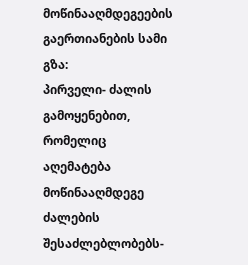მოწინააღმდეგეების გაერთიანების სამი გზა:
პირველი- ძალის გამოყენებით, რომელიც აღემატება მოწინააღმდეგე ძალების შესაძლებლობებს-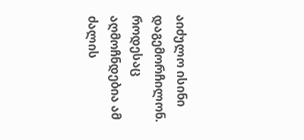აიძულო ისინი დაგემორჩილონ. როდესაც აღმოჩნდებია ამ ძალის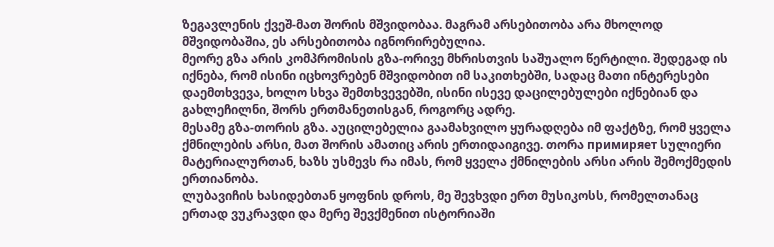ზეგავლენის ქვეშ-მათ შორის მშვიდობაა. მაგრამ არსებითობა არა მხოლოდ მშვიდობაშია, ეს არსებითობა იგნორირებულია.
მეორე გზა არის კომპრომისის გზა-ორივე მხრისთვის საშუალო წერტილი. შედეგად ის იქნება, რომ ისინი იცხოვრებენ მშვიდობით იმ საკითხებში, სადაც მათი ინტერესები დაემთხვევა, ხოლო სხვა შემთხვევებში, ისინი ისევე დაცილებულები იქნებიან და გახლეჩილნი, შორს ერთმანეთისგან, როგორც ადრე.
მესამე გზა-თორის გზა. აუცილებელია გაამახვილო ყურადღება იმ ფაქტზე, რომ ყველა ქმნილების არსი, მათ შორის ამათიც არის ერთიდაიგივე. თორა примиряет სულიერი მატერიალურთან, ხაზს უსმევს რა იმას, რომ ყველა ქმნილების არსი არის შემოქმედის ერთიანობა.
ლუბავიჩის ხასიდებთან ყოფნის დროს, მე შევხვდი ერთ მუსიკოსს, რომელთანაც ერთად ვუკრავდი და მერე შევქმენით ისტორიაში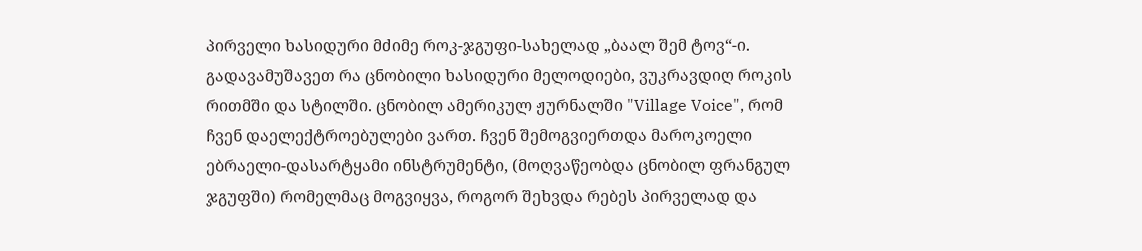პირველი ხასიდური მძიმე როკ-ჯგუფი-სახელად „ბაალ შემ ტოვ“-ი. გადავამუშავეთ რა ცნობილი ხასიდური მელოდიები, ვუკრავდიღ როკის რითმში და სტილში. ცნობილ ამერიკულ ჟურნალში "Village Voice", რომ ჩვენ დაელექტროებულები ვართ. ჩვენ შემოგვიერთდა მაროკოელი ებრაელი-დასარტყამი ინსტრუმენტი, (მოღვაწეობდა ცნობილ ფრანგულ ჯგუფში) რომელმაც მოგვიყვა, როგორ შეხვდა რებეს პირველად და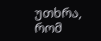უთხრა, რომ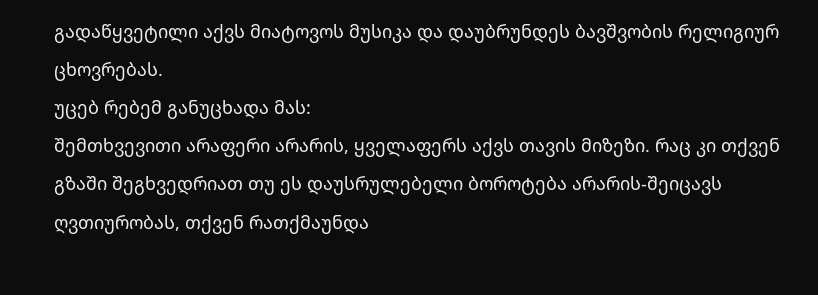გადაწყვეტილი აქვს მიატოვოს მუსიკა და დაუბრუნდეს ბავშვობის რელიგიურ ცხოვრებას.
უცებ რებემ განუცხადა მას:
შემთხვევითი არაფერი არარის, ყველაფერს აქვს თავის მიზეზი. რაც კი თქვენ გზაში შეგხვედრიათ თუ ეს დაუსრულებელი ბოროტება არარის-შეიცავს ღვთიურობას, თქვენ რათქმაუნდა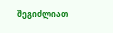შეგიძლიათ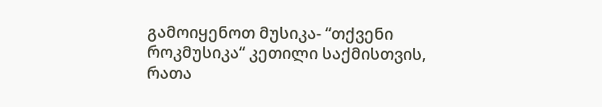გამოიყენოთ მუსიკა- “თქვენი როკმუსიკა“ კეთილი საქმისთვის, რათა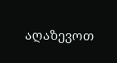აღაზევოთ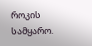როკის სამყარო.